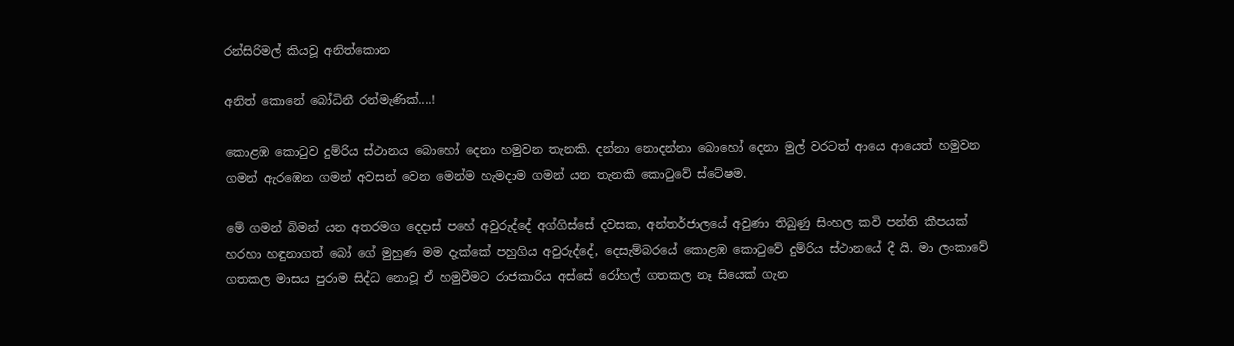රන්සිරිමල් කියවූ අනිත්කොන

අනිත් කොනේ බෝධිනී රන්මැණික්....!

කොළඹ කොටුව දුම්රිය ස්ථානය බොහෝ දෙනා හමුවන තැනකි. දන්නා නොදන්නා බොහෝ දෙනා මුල් වරටත් ආයෙ ආයෙත් හමුවන ගමන් ඇරඹෙන ගමන් අවසන් වෙන මෙන්ම හැමදාම ගමන් යන තැනකි කොටුවේ ස්ටේෂම.

මේ ගමන් බිමන් යන අතරමග දෙදාස් පහේ අවුරුද්දේ අග්ගිස්සේ දවසක, අන්තර්ජාලයේ අවුණා තිබුණු සිංහල කවි පන්ති කීපයක් හරහා හඳුනාගත් බෝ ගේ මුහුණ මම දැක්කේ පහුගිය අවුරුද්දේ, දෙසැම්බරයේ කොළඹ කොටුවේ දුම්රිය ස්ථානයේ දී යි. මා ලංකාවේ ගතකල මාසය පුරාම සිද්ධ නොවූ ඒ හමුවීමට රාජකාරිය අස්සේ රෝහල් ගතකල නෑ සියෙක් ගැන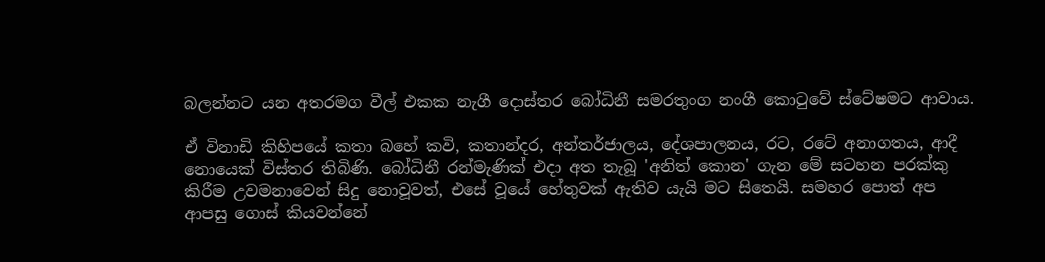බලන්නට යන අතරමග වීල් එකක නැගී දොස්තර බෝධිනී සමරතුංග නංගී කොටුවේ ස්ටේෂමට ආවාය.

ඒ විනාඩි කිහිපයේ කතා බහේ කවි, කතාන්දර, අන්තර්ජාලය, දේශපාලනය, රට, රටේ අනාගතය, ආදී නොයෙක් විස්තර තිබිණි. බෝධිනී රන්මැණික් එදා අත තැබූ 'අනිත් කොන' ගැන මේ සටහන පරක්කු කිරීම උවමනාවෙන් සිදු නොවූවත්, එසේ වූයේ හේතුවක් ඇතිව යැයි මට සිතෙයි. සමහර පොත් අප ආපසු ගොස් කියවන්නේ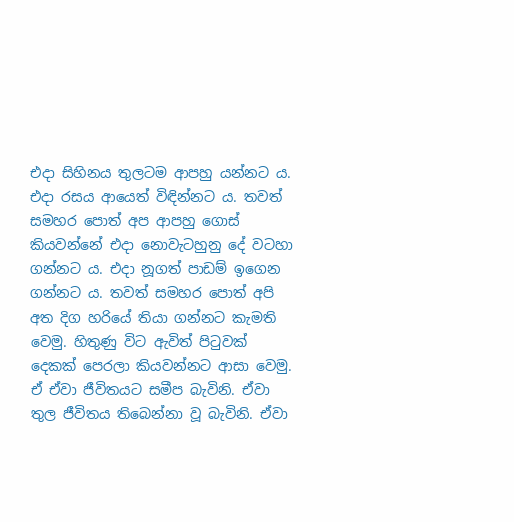එදා සිහිනය තුලටම ආපහු යන්නට ය. එදා රසය ආයෙත් විඳින්නට ය. තවත් සමහර පොත් අප ආපහු ගොස් කියවන්නේ එදා නොවැටහුනු දේ වටහා ගන්නට ය. එදා නූගත් පාඩම් ඉගෙන ගන්නට ය. තවත් සමහර පොත් අපි අත දිග හරියේ තියා ගන්නට කැමති වෙමු. හිතුණු විට ඇවිත් පිටුවක් දෙකක් පෙරලා කියවන්නට ආසා වෙමු. ඒ ඒවා ජීවිතයට සමීප බැවිනි. ඒවා තුල ජීවිතය තිබෙන්නා වූ බැවිනි. ඒවා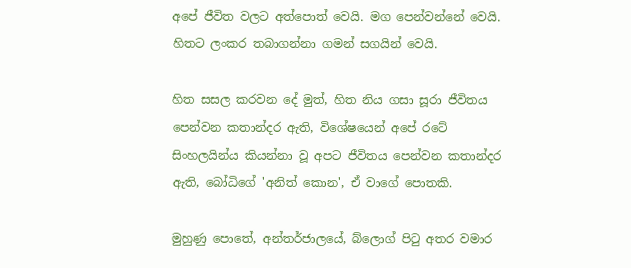අපේ ජීවිත වලට අත්පොත් වෙයි. මග පෙන්වන්නේ වෙයි. හිතට ලංකර තබාගන්නා ගමන් සගයින් වෙයි.

හිත සසල කරවන දේ මුත්, හිත නිය ගසා සූරා ජීවිතය පෙන්වන කතාන්දර ඇති, විශේෂයෙන් අපේ රටේ සිංහලයින්ය කියන්නා වූ අපට ජීවිතය පෙන්වන කතාන්දර ඇති, බෝධිගේ 'අනිත් කොන', ඒ වාගේ පොතකි.

මුහුණු පොතේ, අන්තර්ජාලයේ, බ්ලොග් පිටු අතර වමාර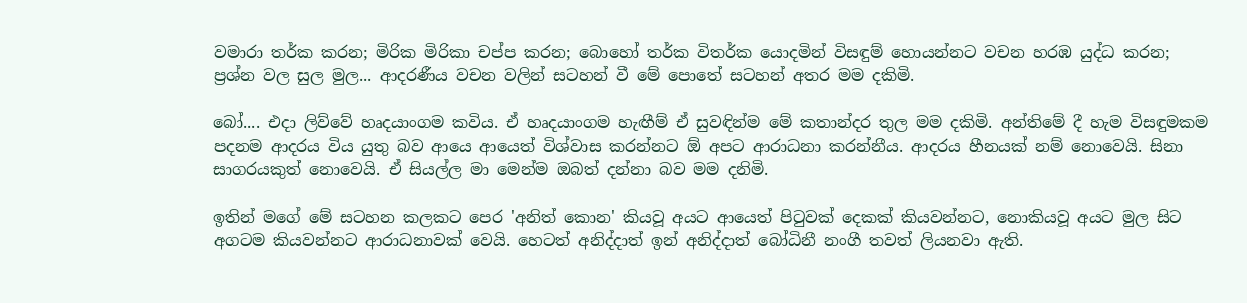වමාරා තර්ක කරන; මිරික මිරිකා චප්ප කරන; බොහෝ තර්ක විතර්ක යොදමින් විසඳුම් හොයන්නට වචන හරඹ යුද්ධ කරන; ප්‍රශ්න වල සුල මුල... ආදරණීය වචන වලින් සටහන් වී මේ පොතේ සටහන් අතර මම දකිමි.

බෝ.... එදා ලිව්වේ හෘදයාංගම කවිය. ඒ හෘදයාංගම හැඟීම් ඒ සුවඳින්ම මේ කතාන්දර තුල මම දකිමි. අන්තිමේ දී හැම විසඳුමකම පදනම ආදරය විය යුතු බව ආයෙ ආයෙත් විශ්වාස කරන්නට ඕ අපට ආරාධනා කරන්නීය. ආදරය හීනයක් නම් නොවෙයි. සිනා සාගරයකුත් නොවෙයි. ඒ සියල්ල මා මෙන්ම ඔබත් දන්නා බව මම දනිමි.

ඉතින් ම‍ගේ මේ සටහන කලකට පෙර 'අනිත් කොන' කියවූ අයට ආයෙත් පිටුවක් දෙකක් කියවන්නට, නොකියවූ අයට මුල සිට අගටම කියවන්නට ආරාධනාවක් වෙයි. හෙටත් අනිද්දාත් ඉන් අනිද්දාත් බෝධිනී නංගී තවත් ලියනවා ඇති.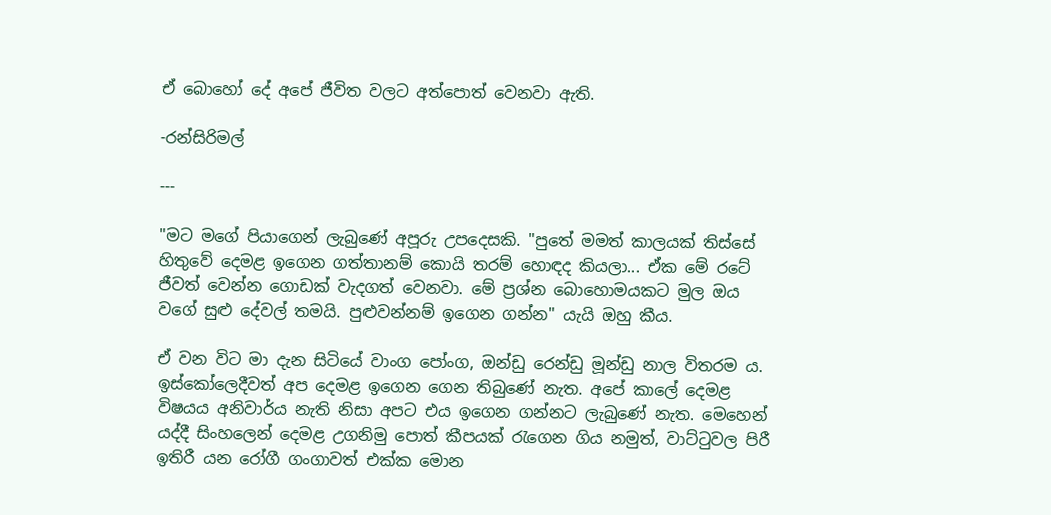ඒ බොහෝ දේ අපේ ජීවිත වලට අත්පොත් වෙනවා ඇති.

-රන්සිරිමල්

---

"මට ම‍ගේ පියාගෙන් ලැබුණේ අපූරු උපදෙසකි. "පුතේ මමත් කාලයක් තිස්සේ හිතුවේ දෙමළ ඉගෙන ගත්තානම් කොයි තරම් හොඳද කියලා... ඒක මේ රටේ ජීවත් වෙන්න ගොඩක් වැදගත් වෙනවා. මේ ප්‍රශ්න බොහොමයකට මුල ඔය වගේ සුළු දේවල් තමයි. පුළුවන්නම් ඉගෙන ගන්න" යැයි ඔහු කීය.

ඒ වන විට මා දැන සිටියේ වාංග පෝංග, ඔන්ඩු රෙන්ඩු මූන්ඩු නාල විතරම ය. ඉස්කෝලෙදීවත් අප දෙමළ ඉගෙන ගෙන තිබුණේ නැත. අපේ කාලේ දෙමළ විෂයය අනිවාර්ය නැති නිසා අපට එය ඉගෙන ගන්නට ලැබුණේ නැත. මෙහෙන් යද්දී සිං‍හලෙන් දෙමළ උගනිමු පොත් කීපයක් රැගෙන ගිය නමුත්, වාට්ටුවල පිරී ඉතිරී යන රෝගී ගංගාවත් එක්ක මොන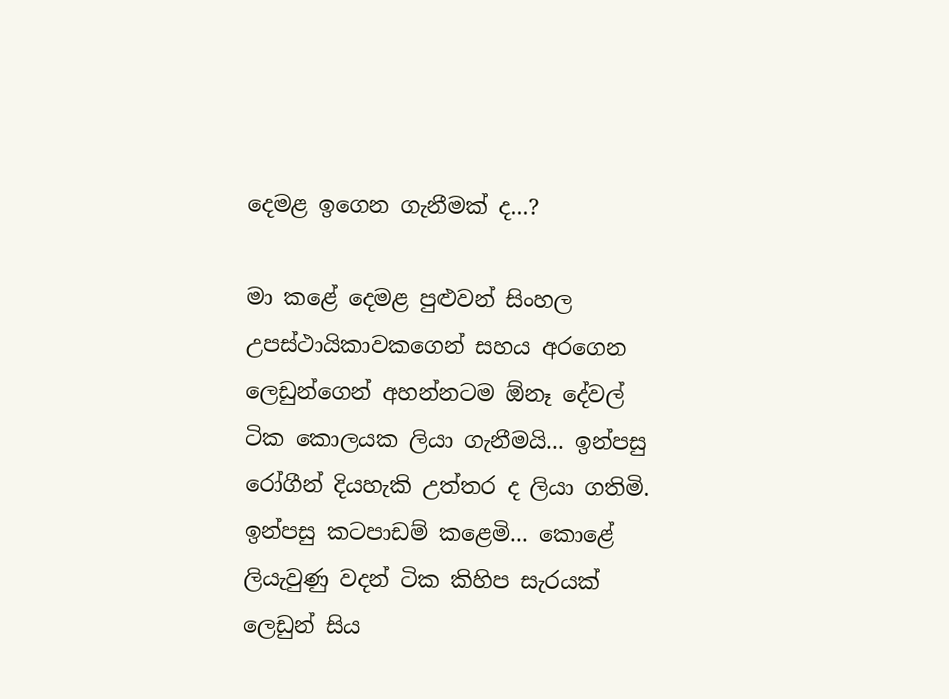දෙමළ ඉගෙන ගැනීමක් ද...?

මා කළේ දෙමළ පුළුවන් සිංහල උපස්ථායිකාවකගෙන් සහය අරගෙන ලෙඩුන්ගෙන් අහන්නටම ඕනෑ දේවල් ටික කොලයක ලියා ගැනීමයි... ඉන්පසු රෝගීන් දියහැකි උත්තර ද ලියා ගතිමි. ඉන්පසු කටපාඩම් කළෙමි... කොළේ ලියැවුණු වදන් ටික කිහිප සැරයක් ලෙඩුන් සිය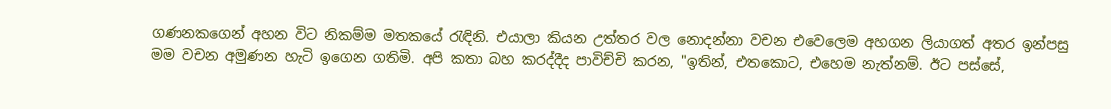ගණනකගෙන් අහන විට නිකම්ම මතකයේ රැඳිනි. එයාලා කියන උත්තර වල නොදන්නා වචන එවෙලෙම අහගන ලියාගත් අතර ඉන්පසු මම වචන අමුණන හැටි ඉගෙන ගතිමි. අපි කතා බහ කරද්දීද පාවිච්චි කරන, "ඉතින්, එතකොට, එහෙම නැත්නම්. ඊට පස්සේ,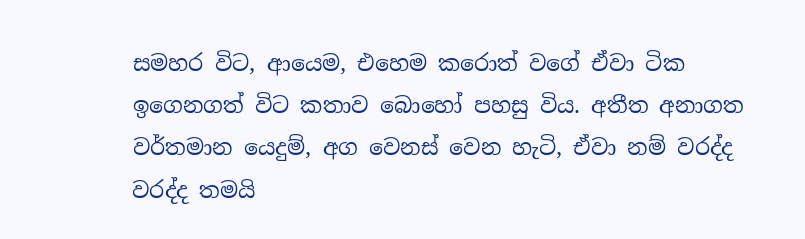සමහර විට, ආයෙම, එහෙම කරොත් වගේ ඒවා ටික ඉගෙනගත් විට කතාව‍ බොහෝ පහසු විය. අතීත අනාගත වර්තමාන යෙදුම්, අග වෙනස් වෙන හැටි, ඒවා නම් වරද්ද වරද්ද තමයි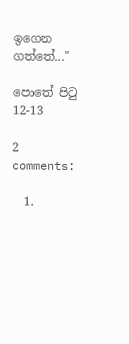ඉගෙන ගත්තේ..."

පොතේ පිටු 12-13

2 comments:

  1.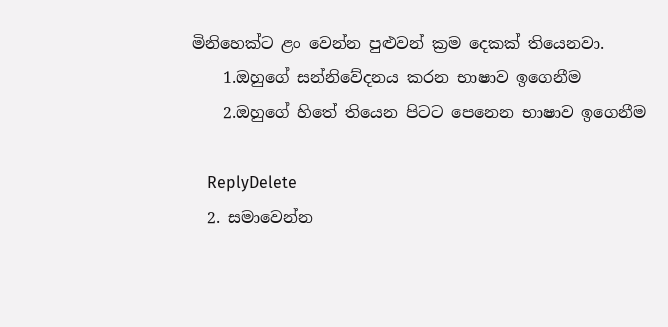මිනිහෙක්ට ළං වෙන්න පුළුවන් ක්‍රම දෙකක් තියෙනවා.
    1.ඔහුගේ සන්නිවේදනය කරන භාෂාව ඉගෙනීම
    2.ඔහුගේ හිතේ තියෙන පිටට පෙනෙන භාෂාව ඉගෙනීම

    ReplyDelete
  2. සමාවෙන්න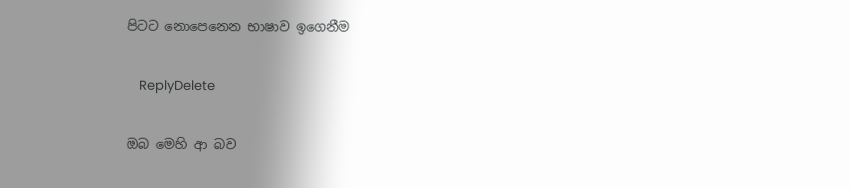පිටට නොපෙනෙන භාෂාව ඉගෙනීම

    ReplyDelete

ඔබ මෙහි ආ බව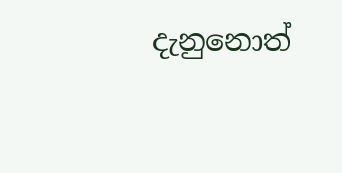දැනුනොත්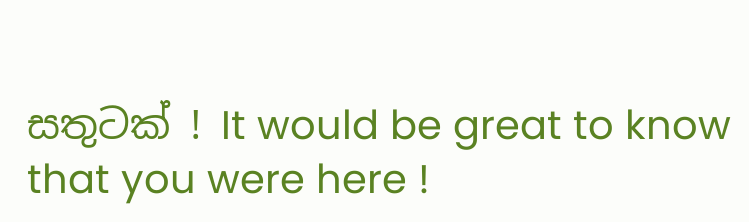සතුටක් ! It would be great to know that you were here !